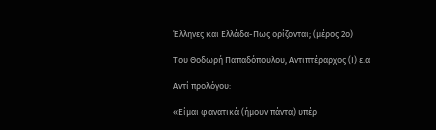Έλληνες και Ελλάδα-Πως ορίζονται; (μέρος 2ο)

Του Θοδωρή Παπαδόπουλου, Αντιπτέραρχος (Ι) ε.α

Αντί προλόγου:

«Είμαι φανατικά (ήμουν πάντα) υπέρ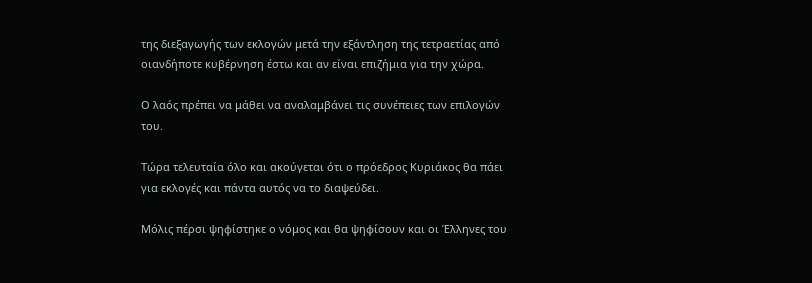της διεξαγωγής των εκλογών μετά την εξάντληση της τετραετίας από οιανδήποτε κυβέρνηση έστω και αν είναι επιζήμια για την χώρα.

Ο λαός πρέπει να μάθει να αναλαμβάνει τις συνέπειες των επιλογών του.

Τώρα τελευταία όλο και ακούγεται ότι ο πρόεδρος Κυριάκος θα πάει για εκλογές και πάντα αυτός να το διαψεύδει.

Μόλις πέρσι ψηφίστηκε ο νόμος και θα ψηφίσουν και οι Έλληνες του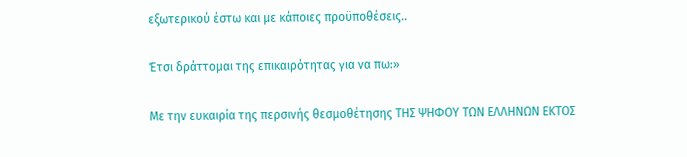εξωτερικού έστω και με κάποιες προϋποθέσεις..

Έτσι δράττομαι της επικαιρότητας για να πω:»

Με την ευκαιρία της περσινής θεσμοθέτησης ΤΗΣ ΨΗΦΟΥ ΤΩΝ ΕΛΛΗΝΩΝ ΕΚΤΟΣ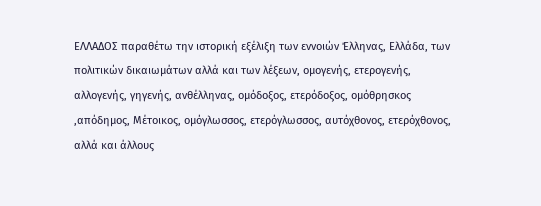ΕΛΛΑΔΟΣ παραθέτω την ιστορική εξέλιξη των εννοιών Έλληνας, Ελλάδα, των πολιτικών δικαιωμάτων αλλά και των λέξεων, ομογενής, ετερογενής, αλλογενής, γηγενής, ανθέλληνας, ομόδοξος, ετερόδοξος, ομόθρησκος ,απόδημος, Μέτοικος, ομόγλωσσος, ετερόγλωσσος, αυτόχθονος, ετερόχθονος, αλλά και άλλους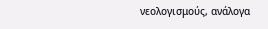νεολογισμούς, ανάλογα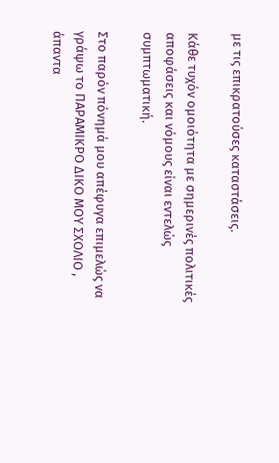με τις επικρατούσες καταστάσεις.

Κάθε τυχόν ομοιότητα με σημερινές πολιτικές αποφάσεις και νόμους είναι εντελώς συμπτωματική.

Στο παρόν πόνημά μου απέφυγα επιμελώς να γράψω το ΠΑΡΑΜΙΚΡΟ ΔΙΚΟ ΜΟΥ ΣΧΟΛΙΟ , άπαντα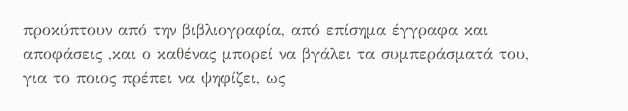προκύπτουν από την βιβλιογραφία, από επίσημα έγγραφα και αποφάσεις ,και ο καθένας μπορεί να βγάλει τα συμπεράσματά του, για το ποιος πρέπει να ψηφίζει, ως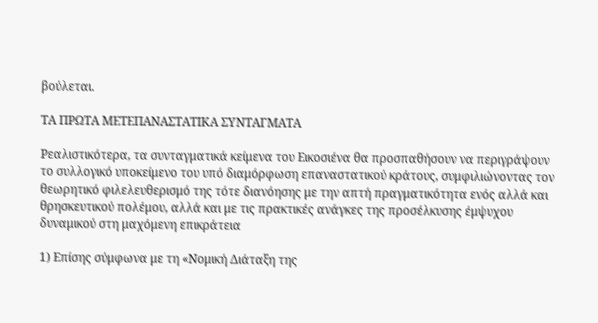βούλεται.

ΤΑ ΠΡΩΤΑ ΜΕΤΕΠΑΝΑΣΤΑΤΙΚΑ ΣΥΝΤΑΓΜΑΤΑ

Ρεαλιστικότερα, τα συνταγματικά κείμενα του Εικοσιένα θα προσπαθήσουν να περιγράψουν το συλλογικό υποκείμενο του υπό διαμόρφωση επαναστατικού κράτους, συμφιλιώνοντας τον θεωρητικό φιλελευθερισμό της τότε διανόησης με την απτή πραγματικότητα ενός αλλά και θρησκευτικού πολέμου, αλλά και με τις πρακτικές ανάγκες της προσέλκυσης έμψυχου δυναμικού στη μαχόμενη επικράτεια

1) Επίσης σύμφωνα με τη «Νομική Διάταξη της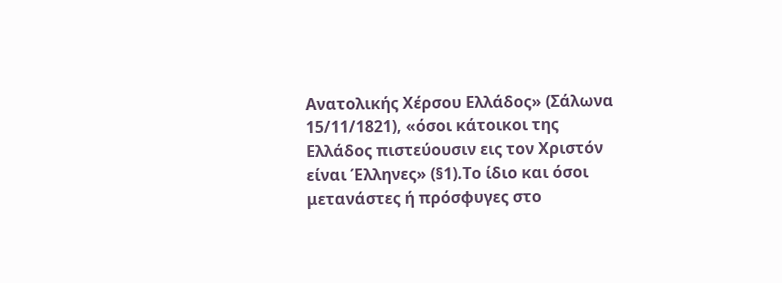Ανατολικής Χέρσου Ελλάδος» (Σάλωνα 15/11/1821), «όσοι κάτοικοι της Ελλάδος πιστεύουσιν εις τον Χριστόν είναι Έλληνες» (§1).Το ίδιο και όσοι μετανάστες ή πρόσφυγες στο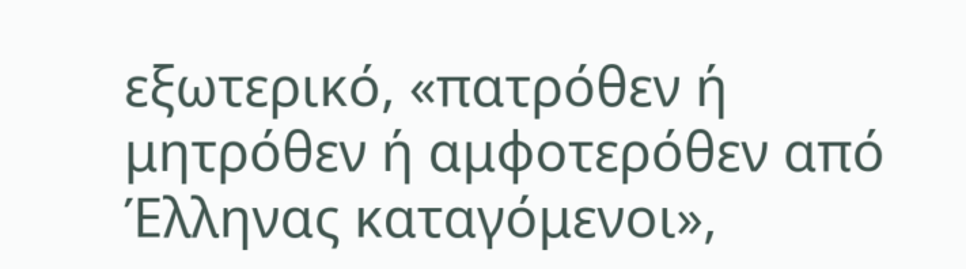εξωτερικό, «πατρόθεν ή μητρόθεν ή αμφοτερόθεν από Έλληνας καταγόμενοι»,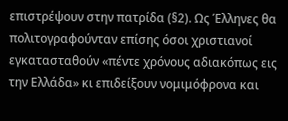επιστρέψουν στην πατρίδα (§2). Ως Έλληνες θα πολιτογραφούνταν επίσης όσοι χριστιανοί εγκατασταθούν «πέντε χρόνους αδιακόπως εις την Ελλάδα» κι επιδείξουν νομιμόφρονα και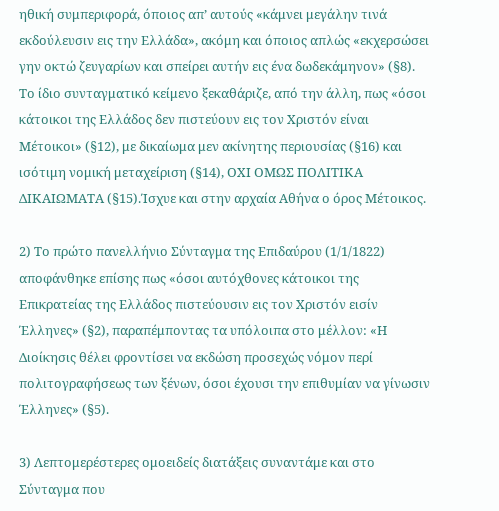ηθική συμπεριφορά, όποιος απ’ αυτούς «κάμνει μεγάλην τινά εκδούλευσιν εις την Ελλάδα», ακόμη και όποιος απλώς «εκχερσώσει γην οκτώ ζευγαρίων και σπείρει αυτήν εις ένα δωδεκάμηνον» (§8). Το ίδιο συνταγματικό κείμενο ξεκαθάριζε, από την άλλη, πως «όσοι κάτοικοι της Ελλάδος δεν πιστεύουν εις τον Χριστόν είναι Μέτοικοι» (§12), με δικαίωμα μεν ακίνητης περιουσίας (§16) και ισότιμη νομική μεταχείριση (§14), ΟΧΙ ΟΜΩΣ ΠΟΛΙΤΙΚΑ ΔΙΚΑΙΩΜΑΤΑ (§15).Ίσχυε και στην αρχαία Αθήνα ο όρος Μέτοικος.

2) Το πρώτο πανελλήνιο Σύνταγμα της Επιδαύρου (1/1/1822) αποφάνθηκε επίσης πως «όσοι αυτόχθονες κάτοικοι της Επικρατείας της Ελλάδος πιστεύουσιν εις τον Χριστόν εισίν Έλληνες» (§2), παραπέμποντας τα υπόλοιπα στο μέλλον: «Η Διοίκησις θέλει φροντίσει να εκδώση προσεχώς νόμον περί πολιτογραφήσεως των ξένων, όσοι έχουσι την επιθυμίαν να γίνωσιν Έλληνες» (§5).

3) Λεπτομερέστερες ομοειδείς διατάξεις συναντάμε και στο Σύνταγμα που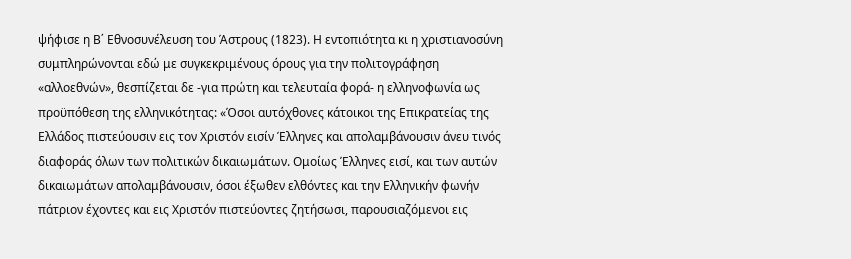ψήφισε η Β΄ Εθνοσυνέλευση του Άστρους (1823). Η εντοπιότητα κι η χριστιανοσύνη συμπληρώνονται εδώ με συγκεκριμένους όρους για την πολιτογράφηση «αλλοεθνών», θεσπίζεται δε -για πρώτη και τελευταία φορά- η ελληνοφωνία ως προϋπόθεση της ελληνικότητας: «Όσοι αυτόχθονες κάτοικοι της Επικρατείας της Ελλάδος πιστεύουσιν εις τον Χριστόν εισίν Έλληνες και απολαμβάνουσιν άνευ τινός διαφοράς όλων των πολιτικών δικαιωμάτων. Ομοίως Έλληνες εισί, και των αυτών δικαιωμάτων απολαμβάνουσιν, όσοι έξωθεν ελθόντες και την Ελληνικήν φωνήν πάτριον έχοντες και εις Χριστόν πιστεύοντες ζητήσωσι, παρουσιαζόμενοι εις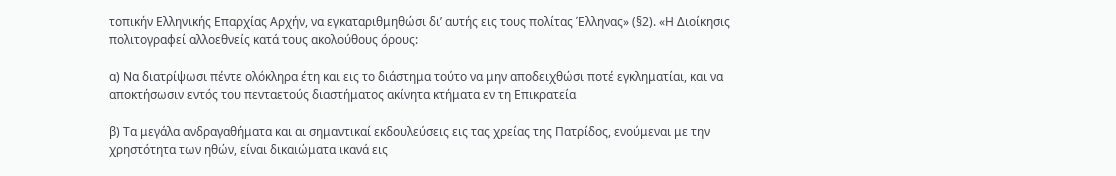τοπικήν Ελληνικής Επαρχίας Αρχήν, να εγκαταριθμηθώσι δι’ αυτής εις τους πολίτας Έλληνας» (§2). «Η Διοίκησις πολιτογραφεί αλλοεθνείς κατά τους ακολούθους όρους:

α) Να διατρίψωσι πέντε ολόκληρα έτη και εις το διάστημα τούτο να μην αποδειχθώσι ποτέ εγκληματίαι, και να αποκτήσωσιν εντός του πενταετούς διαστήματος ακίνητα κτήματα εν τη Επικρατεία

β) Τα μεγάλα ανδραγαθήματα και αι σημαντικαί εκδουλεύσεις εις τας χρείας της Πατρίδος, ενούμεναι με την χρηστότητα των ηθών, είναι δικαιώματα ικανά εις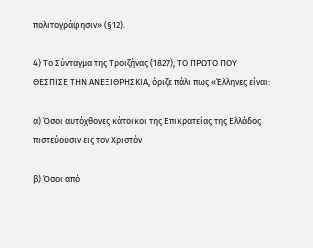πολιτογράφησιν» (§12).

4) Το Σύνταγμα της Τροιζήνας (1827), ΤΟ ΠΡΩΤΟ ΠΟΥ ΘΕΣΠΙΣΕ ΤΗΝ ΑΝΕΞΙΘΡΗΣΚΙΑ, όριζε πάλι πως «Έλληνες είναι:

α) Όσοι αυτόχθονες κάτοικοι της Επικρατείας της Ελλάδος πιστεύουσιν εις τον Χριστόν

β) Όσοι από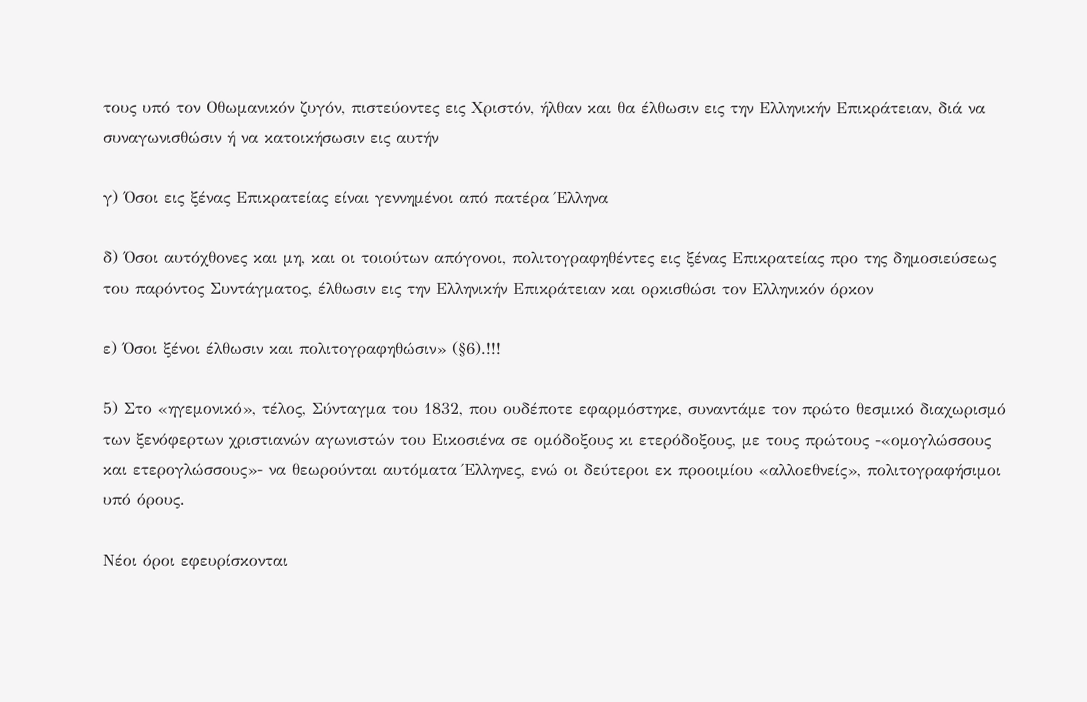τους υπό τον Οθωμανικόν ζυγόν, πιστεύοντες εις Χριστόν, ήλθαν και θα έλθωσιν εις την Ελληνικήν Επικράτειαν, διά να συναγωνισθώσιν ή να κατοικήσωσιν εις αυτήν

γ) Όσοι εις ξένας Επικρατείας είναι γεννημένοι από πατέρα Έλληνα

δ) Όσοι αυτόχθονες και μη, και οι τοιούτων απόγονοι, πολιτογραφηθέντες εις ξένας Επικρατείας προ της δημοσιεύσεως του παρόντος Συντάγματος, έλθωσιν εις την Ελληνικήν Επικράτειαν και ορκισθώσι τον Ελληνικόν όρκον

ε) Όσοι ξένοι έλθωσιν και πολιτογραφηθώσιν» (§6).!!!

5) Στο «ηγεμονικό», τέλος, Σύνταγμα του 1832, που ουδέποτε εφαρμόστηκε, συναντάμε τον πρώτο θεσμικό διαχωρισμό των ξενόφερτων χριστιανών αγωνιστών του Εικοσιένα σε ομόδοξους κι ετερόδοξους, με τους πρώτους -«ομογλώσσους και ετερογλώσσους»- να θεωρούνται αυτόματα Έλληνες, ενώ οι δεύτεροι εκ προοιμίου «αλλοεθνείς», πολιτογραφήσιμοι υπό όρους.

Νέοι όροι εφευρίσκονται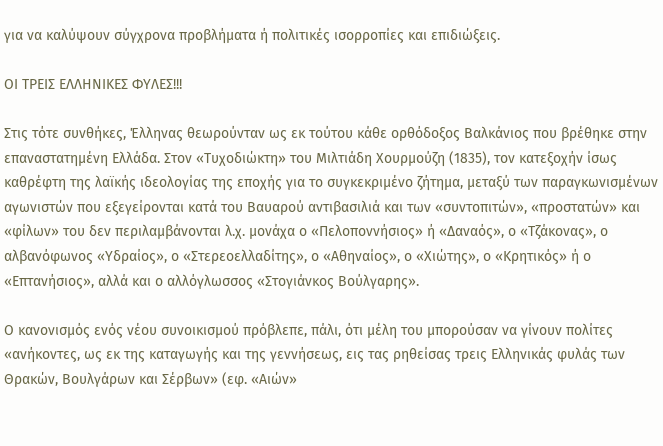για να καλύψουν σύγχρονα προβλήματα ή πολιτικές ισορροπίες και επιδιώξεις.

ΟΙ ΤΡΕΙΣ ΕΛΛΗΝΙΚΕΣ ΦΥΛΕΣ!!!

Στις τότε συνθήκες, Έλληνας θεωρούνταν ως εκ τούτου κάθε ορθόδοξος Βαλκάνιος που βρέθηκε στην επαναστατημένη Ελλάδα. Στον «Τυχοδιώκτη» του Μιλτιάδη Χουρμούζη (1835), τον κατεξοχήν ίσως καθρέφτη της λαϊκής ιδεολογίας της εποχής για το συγκεκριμένο ζήτημα, μεταξύ των παραγκωνισμένων αγωνιστών που εξεγείρονται κατά του Βαυαρού αντιβασιλιά και των «συντοπιτών», «προστατών» και «φίλων» του δεν περιλαμβάνονται λ.χ. μονάχα ο «Πελοποννήσιος» ή «Δαναός», ο «Τζάκονας», ο αλβανόφωνος «Υδραίος», ο «Στερεοελλαδίτης», ο «Αθηναίος», ο «Χιώτης», ο «Κρητικός» ή ο «Επτανήσιος», αλλά και ο αλλόγλωσσος «Στογιάνκος Βούλγαρης».

Ο κανονισμός ενός νέου συνοικισμού πρόβλεπε, πάλι, ότι μέλη του μπορούσαν να γίνουν πολίτες «ανήκοντες, ως εκ της καταγωγής και της γεννήσεως, εις τας ρηθείσας τρεις Ελληνικάς φυλάς των Θρακών, Βουλγάρων και Σέρβων» (εφ. «Αιών»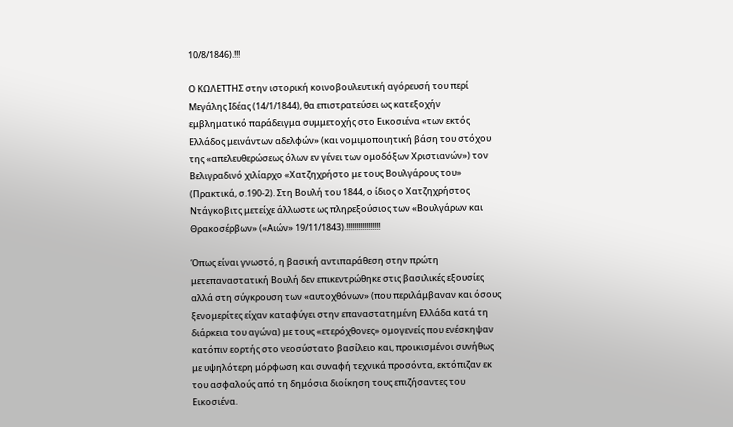10/8/1846).!!!

Ο ΚΩΛΕΤΤΗΣ στην ιστορική κοινοβουλευτική αγόρευσή του περί Μεγάλης Ιδέας (14/1/1844), θα επιστρατεύσει ως κατεξοχήν εμβληματικό παράδειγμα συμμετοχής στο Εικοσιένα «των εκτός Ελλάδος μεινάντων αδελφών» (και νομιμοποιητική βάση του στόχου της «απελευθερώσεως όλων εν γένει των ομοδόξων Χριστιανών») τον Βελιγραδινό χιλίαρχο «Χατζηχρήστο με τους Βουλγάρους του» (Πρακτικά, σ.190-2). Στη Βουλή του 1844, ο ίδιος ο Χατζηχρήστος Ντάγκοβιτς μετείχε άλλωστε ως πληρεξούσιος των «Βουλγάρων και Θρακοσέρβων» («Αιών» 19/11/1843).!!!!!!!!!!!!!!!!!

Όπως είναι γνωστό, η βασική αντιπαράθεση στην πρώτη μετεπαναστατική Βουλή δεν επικεντρώθηκε στις βασιλικές εξουσίες αλλά στη σύγκρουση των «αυτοχθόνων» (που περιλάμβαναν και όσους ξενομερίτες είχαν καταφύγει στην επαναστατημένη Ελλάδα κατά τη διάρκεια του αγώνα) με τους «ετερόχθονες» ομογενείς που ενέσκηψαν κατόπιν εορτής στο νεοσύστατο βασίλειο και, προικισμένοι συνήθως με υψηλότερη μόρφωση και συναφή τεχνικά προσόντα, εκτόπιζαν εκ του ασφαλούς από τη δημόσια διοίκηση τους επιζήσαντες του Εικοσιένα.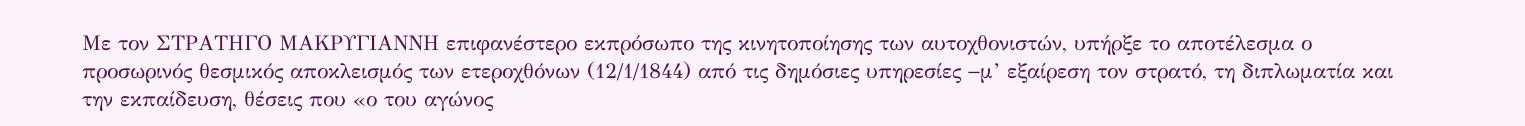Με τον ΣΤΡΑΤΗΓΟ ΜΑΚΡΥΓΙΑΝΝΗ επιφανέστερο εκπρόσωπο της κινητοποίησης των αυτοχθονιστών, υπήρξε το αποτέλεσμα ο προσωρινός θεσμικός αποκλεισμός των ετεροχθόνων (12/1/1844) από τις δημόσιες υπηρεσίες −μ’ εξαίρεση τον στρατό, τη διπλωματία και την εκπαίδευση, θέσεις που «ο του αγώνος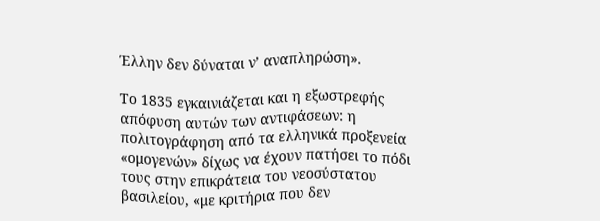Έλλην δεν δύναται ν’ αναπληρώση».

Το 1835 εγκαινιάζεται και η εξωστρεφής απόφυση αυτών των αντιφάσεων: η πολιτογράφηση από τα ελληνικά προξενεία «ομογενών» δίχως να έχουν πατήσει το πόδι τους στην επικράτεια του νεοσύστατου βασιλείου, «με κριτήρια που δεν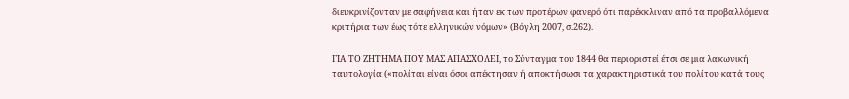διευκρινίζονταν με σαφήνεια και ήταν εκ των προτέρων φανερό ότι παρέκκλιναν από τα προβαλλόμενα κριτήρια των έως τότε ελληνικών νόμων» (Βόγλη 2007, σ.262).

ΓΙΑ ΤΟ ΖΗΤΗΜΑ ΠΟΥ ΜΑΣ ΑΠΑΣΧΟΛΕΙ, το Σύνταγμα του 1844 θα περιοριστεί έτσι σε μια λακωνική ταυτολογία («πολίται είναι όσοι απέκτησαν ή αποκτήσωσι τα χαρακτηριστικά του πολίτου κατά τους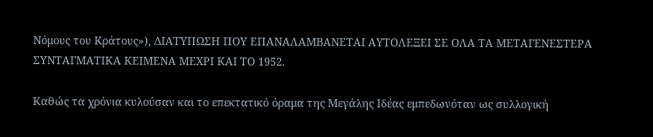Νόμους του Κράτους»), ΔΙΑΤΥΠΩΣΗ ΠΟΥ ΕΠΑΝΑΛΑΜΒΑΝΕΤΑΙ ΑΥΤΟΛΕΞΕΙ ΣΕ ΟΛΑ ΤΑ ΜΕΤΑΓΕΝΕΣΤΕΡΑ ΣΥΝΤΑΓΜΑΤΙΚΑ ΚΕΙΜΕΝΑ ΜΕΧΡΙ ΚΑΙ ΤΟ 1952.

Καθώς τα χρόνια κυλούσαν και το επεκτατικό όραμα της Μεγάλης Ιδέας εμπεδωνόταν ως συλλογική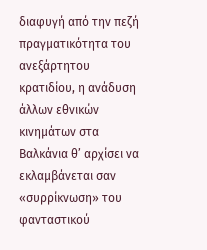διαφυγή από την πεζή πραγματικότητα του ανεξάρτητου κρατιδίου, η ανάδυση άλλων εθνικών κινημάτων στα Βαλκάνια θ’ αρχίσει να εκλαμβάνεται σαν «συρρίκνωση» του φανταστικού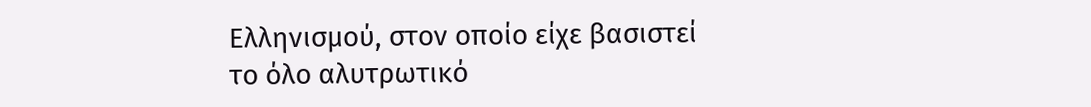Ελληνισμού, στον οποίο είχε βασιστεί το όλο αλυτρωτικό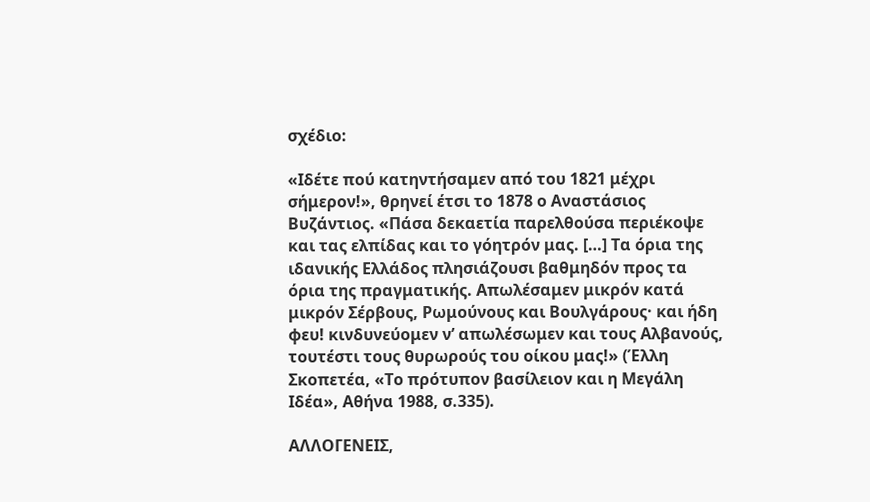σχέδιο:

«Ιδέτε πού κατηντήσαμεν από του 1821 μέχρι σήμερον!», θρηνεί έτσι το 1878 ο Αναστάσιος Βυζάντιος. «Πάσα δεκαετία παρελθούσα περιέκοψε και τας ελπίδας και το γόητρόν μας. […] Τα όρια της ιδανικής Ελλάδος πλησιάζουσι βαθμηδόν προς τα όρια της πραγματικής. Απωλέσαμεν μικρόν κατά μικρόν Σέρβους, Ρωμούνους και Βουλγάρους· και ήδη φευ! κινδυνεύομεν ν’ απωλέσωμεν και τους Αλβανούς, τουτέστι τους θυρωρούς του οίκου μας!» (Έλλη Σκοπετέα, «Το πρότυπον βασίλειον και η Μεγάλη Ιδέα», Αθήνα 1988, σ.335).

ΑΛΛΟΓΕΝΕΙΣ,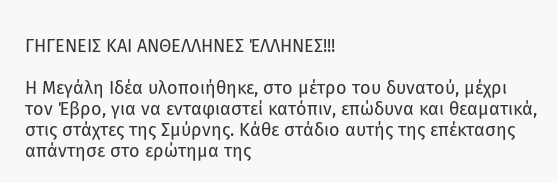ΓΗΓΕΝΕΙΣ ΚΑΙ ΑΝΘΕΛΛΗΝΕΣ ΈΛΛΗΝΕΣ!!!

Η Μεγάλη Ιδέα υλοποιήθηκε, στο μέτρο του δυνατού, μέχρι τον Έβρο, για να ενταφιαστεί κατόπιν, επώδυνα και θεαματικά, στις στάχτες της Σμύρνης. Κάθε στάδιο αυτής της επέκτασης απάντησε στο ερώτημα της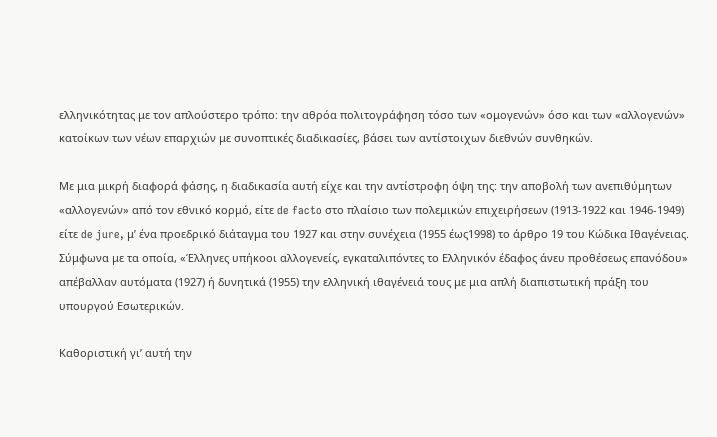ελληνικότητας με τον απλούστερο τρόπο: την αθρόα πολιτογράφηση τόσο των «ομογενών» όσο και των «αλλογενών» κατοίκων των νέων επαρχιών με συνοπτικές διαδικασίες, βάσει των αντίστοιχων διεθνών συνθηκών.

Με μια μικρή διαφορά φάσης, η διαδικασία αυτή είχε και την αντίστροφη όψη της: την αποβολή των ανεπιθύμητων «αλλογενών» από τον εθνικό κορμό, είτε de facto στο πλαίσιο των πολεμικών επιχειρήσεων (1913-1922 και 1946-1949) είτε de jure, μ’ ένα προεδρικό διάταγμα του 1927 και στην συνέχεια (1955 έως1998) το άρθρο 19 του Κώδικα Ιθαγένειας. Σύμφωνα με τα οποία, «Έλληνες υπήκοοι αλλογενείς, εγκαταλιπόντες το Ελληνικόν έδαφος άνευ προθέσεως επανόδου» απέβαλλαν αυτόματα (1927) ή δυνητικά (1955) την ελληνική ιθαγένειά τους με μια απλή διαπιστωτική πράξη του υπουργού Εσωτερικών.

Καθοριστική γι’ αυτή την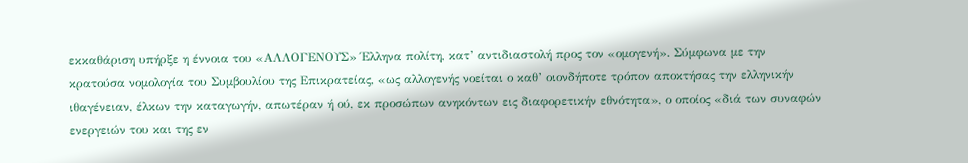εκκαθάριση υπήρξε η έννοια του «ΑΛΛΟΓΕΝΟΥΣ» Έλληνα πολίτη, κατ’ αντιδιαστολή προς τον «ομογενή». Σύμφωνα με την κρατούσα νομολογία του Συμβουλίου της Επικρατείας, «ως αλλογενής νοείται ο καθ’ οιονδήποτε τρόπον αποκτήσας την ελληνικήν ιθαγένειαν, έλκων την καταγωγήν, απωτέραν ή ού, εκ προσώπων ανηκόντων εις διαφορετικήν εθνότητα», ο οποίος «διά των συναφών ενεργειών του και της εν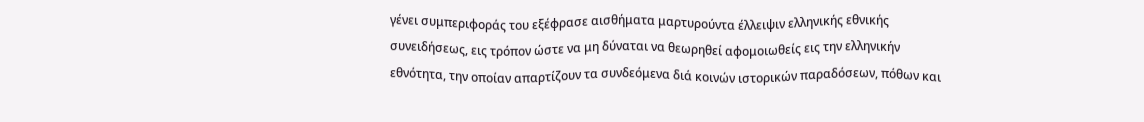γένει συμπεριφοράς του εξέφρασε αισθήματα μαρτυρούντα έλλειψιν ελληνικής εθνικής συνειδήσεως, εις τρόπον ώστε να μη δύναται να θεωρηθεί αφομοιωθείς εις την ελληνικήν εθνότητα, την οποίαν απαρτίζουν τα συνδεόμενα διά κοινών ιστορικών παραδόσεων, πόθων και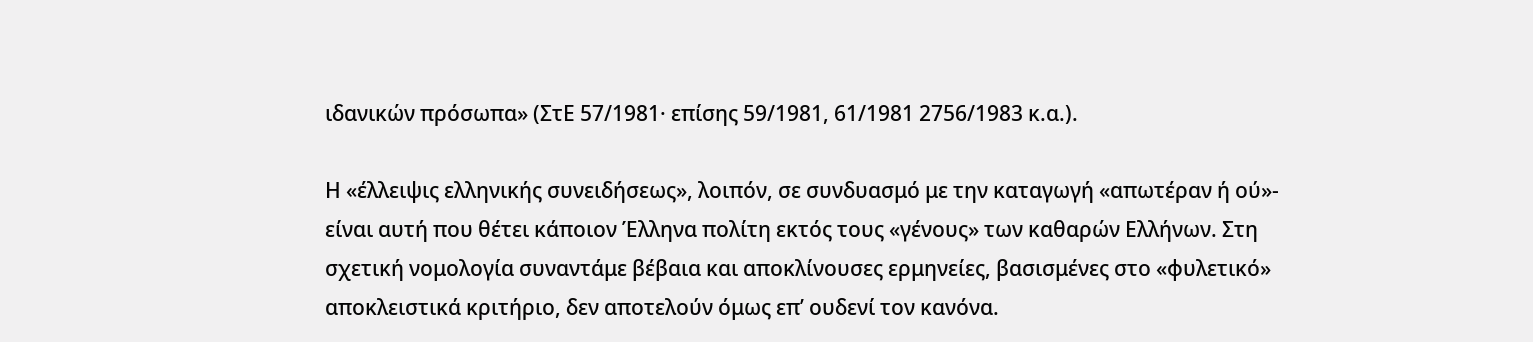ιδανικών πρόσωπα» (ΣτΕ 57/1981· επίσης 59/1981, 61/1981 2756/1983 κ.α.).

Η «έλλειψις ελληνικής συνειδήσεως», λοιπόν, σε συνδυασμό με την καταγωγή «απωτέραν ή ού»- είναι αυτή που θέτει κάποιον Έλληνα πολίτη εκτός τους «γένους» των καθαρών Ελλήνων. Στη σχετική νομολογία συναντάμε βέβαια και αποκλίνουσες ερμηνείες, βασισμένες στο «φυλετικό» αποκλειστικά κριτήριο, δεν αποτελούν όμως επ’ ουδενί τον κανόνα.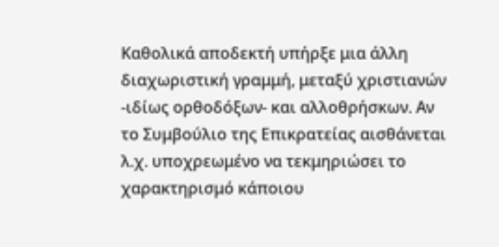Καθολικά αποδεκτή υπήρξε μια άλλη διαχωριστική γραμμή, μεταξύ χριστιανών -ιδίως ορθοδόξων- και αλλοθρήσκων. Αν το Συμβούλιο της Επικρατείας αισθάνεται λ.χ. υποχρεωμένο να τεκμηριώσει το χαρακτηρισμό κάποιου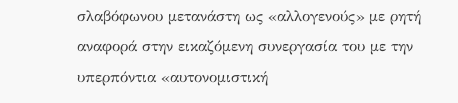σλαβόφωνου μετανάστη ως «αλλογενούς» με ρητή αναφορά στην εικαζόμενη συνεργασία του με την υπερπόντια «αυτονομιστική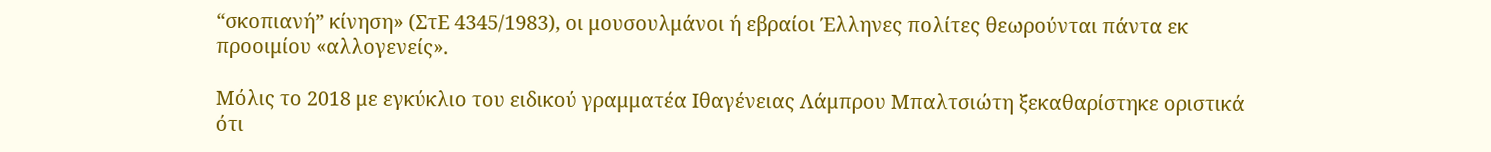“σκοπιανή” κίνηση» (ΣτΕ 4345/1983), οι μουσουλμάνοι ή εβραίοι Έλληνες πολίτες θεωρούνται πάντα εκ προοιμίου «αλλογενείς».

Μόλις το 2018 με εγκύκλιο του ειδικού γραμματέα Ιθαγένειας Λάμπρου Μπαλτσιώτη ξεκαθαρίστηκε οριστικά ότι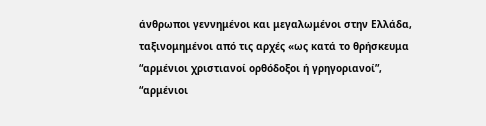άνθρωποι γεννημένοι και μεγαλωμένοι στην Ελλάδα, ταξινομημένοι από τις αρχές «ως κατά το θρήσκευμα “αρμένιοι χριστιανοί ορθόδοξοι ή γρηγοριανοί”, “αρμένιοι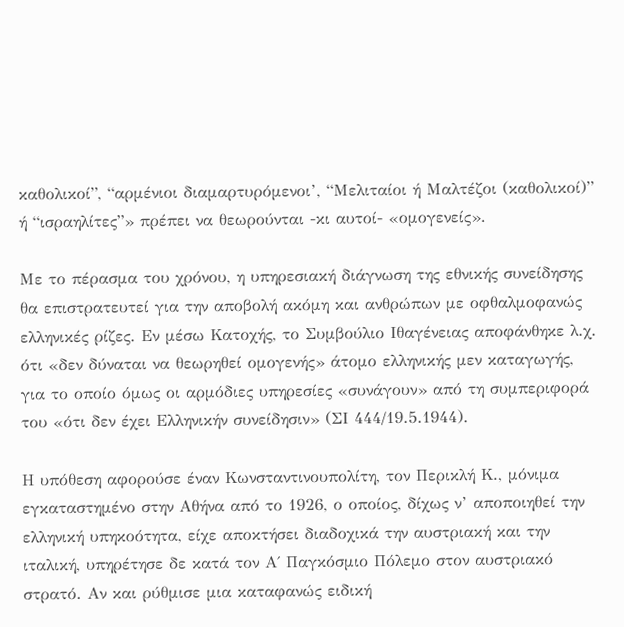καθολικοί”, “αρμένιοι διαμαρτυρόμενοι’, “Μελιταίοι ή Μαλτέζοι (καθολικοί)” ή “ισραηλίτες”» πρέπει να θεωρούνται -κι αυτοί- «ομογενείς».

Με το πέρασμα του χρόνου, η υπηρεσιακή διάγνωση της εθνικής συνείδησης θα επιστρατευτεί για την αποβολή ακόμη και ανθρώπων με οφθαλμοφανώς ελληνικές ρίζες. Εν μέσω Κατοχής, το Συμβούλιο Ιθαγένειας αποφάνθηκε λ.χ. ότι «δεν δύναται να θεωρηθεί ομογενής» άτομο ελληνικής μεν καταγωγής, για το οποίο όμως οι αρμόδιες υπηρεσίες «συνάγουν» από τη συμπεριφορά του «ότι δεν έχει Ελληνικήν συνείδησιν» (ΣΙ 444/19.5.1944).

Η υπόθεση αφορούσε έναν Κωνσταντινουπολίτη, τον Περικλή Κ., μόνιμα εγκαταστημένο στην Αθήνα από το 1926, ο οποίος, δίχως ν’ αποποιηθεί την ελληνική υπηκοότητα, είχε αποκτήσει διαδοχικά την αυστριακή και την ιταλική, υπηρέτησε δε κατά τον Α΄ Παγκόσμιο Πόλεμο στον αυστριακό στρατό. Αν και ρύθμισε μια καταφανώς ειδική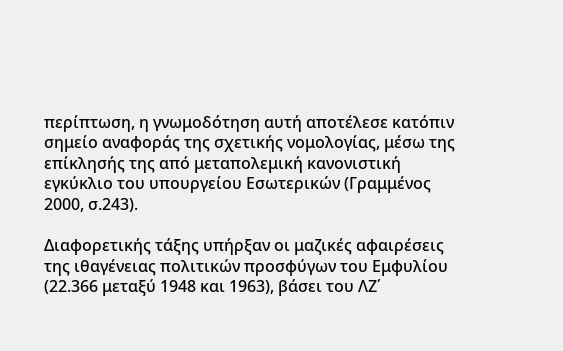περίπτωση, η γνωμοδότηση αυτή αποτέλεσε κατόπιν σημείο αναφοράς της σχετικής νομολογίας, μέσω της επίκλησής της από μεταπολεμική κανονιστική εγκύκλιο του υπουργείου Εσωτερικών (Γραμμένος 2000, σ.243).

Διαφορετικής τάξης υπήρξαν οι μαζικές αφαιρέσεις της ιθαγένειας πολιτικών προσφύγων του Εμφυλίου (22.366 μεταξύ 1948 και 1963), βάσει του ΛΖ΄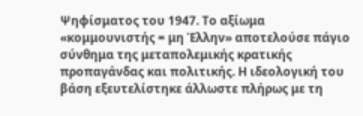Ψηφίσματος του 1947. Το αξίωμα «κομμουνιστής = μη Έλλην» αποτελούσε πάγιο σύνθημα της μεταπολεμικής κρατικής προπαγάνδας και πολιτικής. Η ιδεολογική του βάση εξευτελίστηκε άλλωστε πλήρως με τη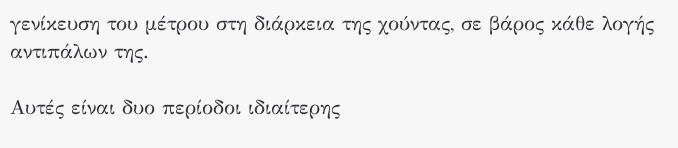γενίκευση του μέτρου στη διάρκεια της χούντας, σε βάρος κάθε λογής αντιπάλων της.

Αυτές είναι δυο περίοδοι ιδιαίτερης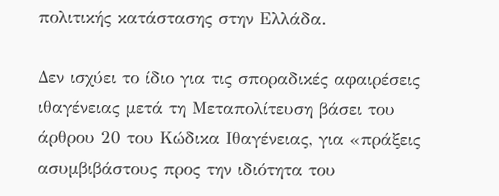πολιτικής κατάστασης στην Ελλάδα.

Δεν ισχύει το ίδιο για τις σποραδικές αφαιρέσεις ιθαγένειας μετά τη Μεταπολίτευση βάσει του άρθρου 20 του Κώδικα Ιθαγένειας, για «πράξεις ασυμβιβάστους προς την ιδιότητα του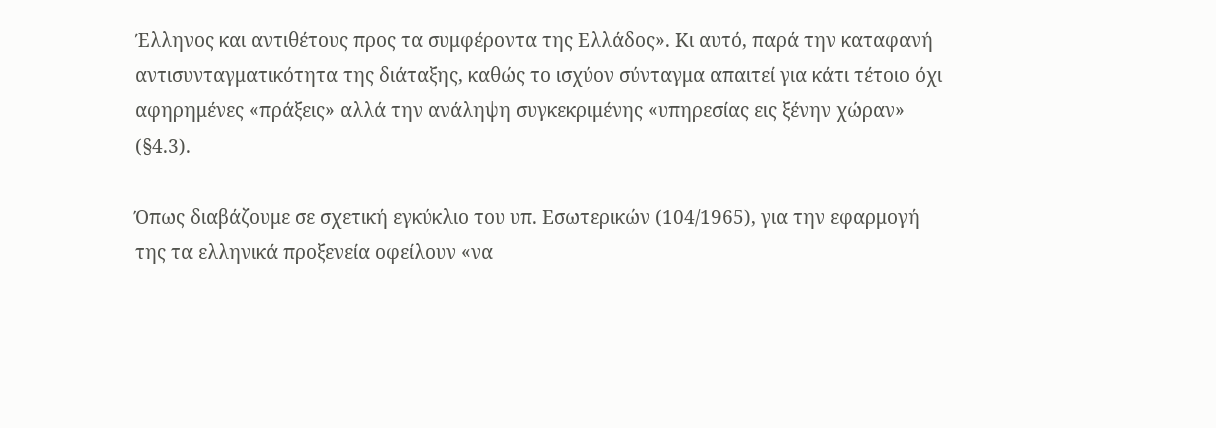Έλληνος και αντιθέτους προς τα συμφέροντα της Ελλάδος». Κι αυτό, παρά την καταφανή αντισυνταγματικότητα της διάταξης, καθώς το ισχύον σύνταγμα απαιτεί για κάτι τέτοιο όχι αφηρημένες «πράξεις» αλλά την ανάληψη συγκεκριμένης «υπηρεσίας εις ξένην χώραν» (§4.3).

Όπως διαβάζουμε σε σχετική εγκύκλιο του υπ. Εσωτερικών (104/1965), για την εφαρμογή της τα ελληνικά προξενεία οφείλουν «να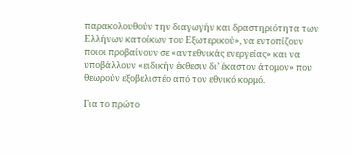παρακολουθούν την διαγωγήν και δραστηριότητα των Ελλήνων κατοίκων του Εξωτερικού», να εντοπίζουν ποιοι προβαίνουν σε «αντεθνικάς ενεργείας» και να υποβάλλουν «ειδικήν έκθεσιν δι’ έκαστον άτομον» που θεωρούν εξοβελιστέο από τον εθνικό κορμό.

Για το πρώτο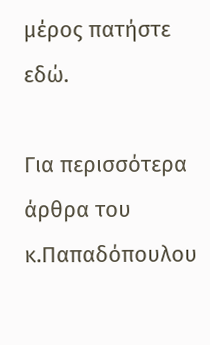μέρος πατήστε εδώ.

Για περισσότερα άρθρα του κ.Παπαδόπουλου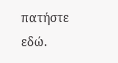πατήστε εδώ.